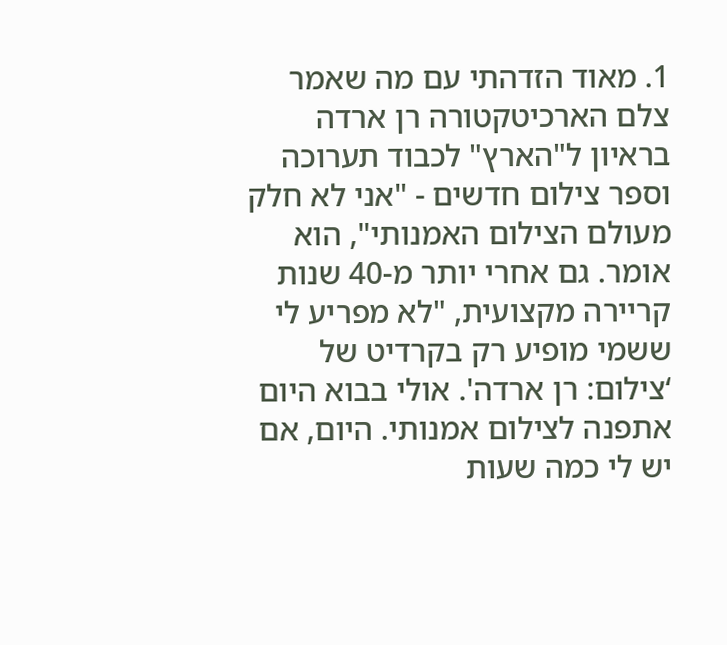1. מאוד הזדהתי עם מה שאמר צלם הארכיטקטורה רן ארדה בראיון ל"הארץ" לכבוד תערוכה וספר צילום חדשים - "אני לא חלק מעולם הצילום האמנותי", הוא אומר. גם אחרי יותר מ-40 שנות קריירה מקצועית, "לא מפריע לי ששמי מופיע רק בקרדיט של ‘צילום: רן ארדה'. אולי בבוא היום אתפנה לצילום אמנותי. היום, אם יש לי כמה שעות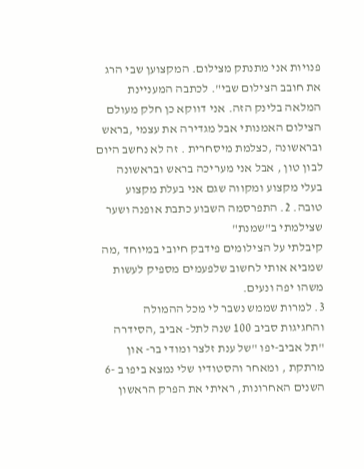פנויות אני מתנתק מצילום. המקצוען שבי הרג את חובב הצילום שבי". לכתבה המעניינת המלאה בלינק הזה. אני דווקא כן חלק מעולם הצילום האמנותי אבל מגדירה את עצמי ,בראש ובראשונה ,כצלמת מיסחרית . זה לא נחשב היום לבון טון , אבל אני מעריכה בראש ובראשונה בעלי מקצוע ומקווה שגם אני בעלת מקצוע טובה. 2. התפרסמה השבוע כתבת אופנה ושער שצילמתי ב"שמנת"
קיבלתי על הצילומים פידבק חיובי במיוחד ,מה שמביא אותי לחשוב שלפעמים מספיק לעשות משהו יפה ונעים.
3. למרות שממש נשבר לי מכל ההמולה והחגיגות סביב 100 שנה לתל- אביב ,הסידרה "תל אביב-יפו "של ענת זלצר ומודי בר- און מרתקת , ומאחר והסטודיו שלי נמצא ביפו ב -6 השנים האחרונות, ראיתי את הפרק הראשון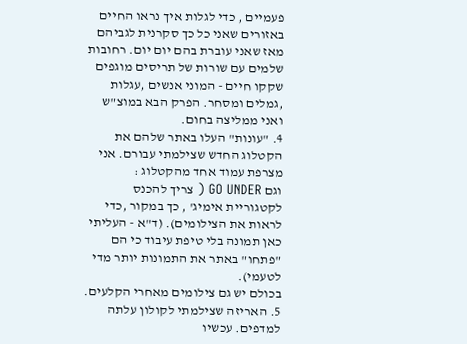פעמיים , כדי לגלות איך נראו החיים באזורים שאני כל כך סקרנית לגביהם מאז שאני עוברת בהם יום יום. רחובות שלמים עם שורות של תריסים מוגפים שקקו חיים - המוני אנשים ,עגלות ,גמלים ומסחר. הפרק הבא במוצ"ש ואני ממליצה בחום.
4. "עונות" העלו באתר שלהם את הקטלוג החדש שצילמתי עבורם. אני מצרפת עמוד אחד מהקטלוג :
וגם GO UNDER ( צריך להכנס לקטגוריית אימיג' , כך במקור ,כדי לראות את הצילומים). (ד"א - העליתי כאן תמונה בלי טיפת עיבוד כי הם "פתחו" באתר את התמונות יותר מדי לטעמי).
בכולם יש גם צילומים מאחרי הקלעים.
5. האריזה שצילמתי לקולון עלתה למדפים. עכשיו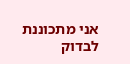אני מתכוננת לבדוק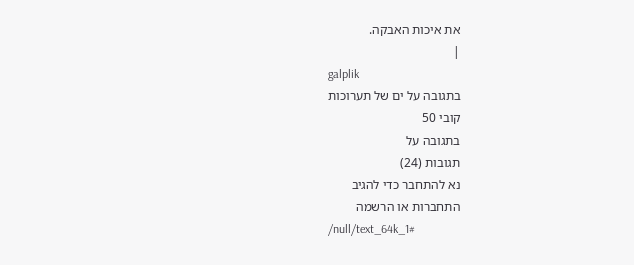את איכות האבקה.
|
galplik
בתגובה על ים של תערוכות
קובי 50
בתגובה על
תגובות (24)
נא להתחבר כדי להגיב
התחברות או הרשמה
/null/text_64k_1#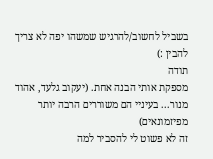בשביל לחשוב/להרגיש שמשהו יפה לא צריך להבין :)
תודה
מספקת אותי הבנה אחת. (יעקוב גלעד, אהוד מנור... בעיניי הם משוררים הרבה יותר מפיזמונאים)
זה לא פשוט לי להסביר למה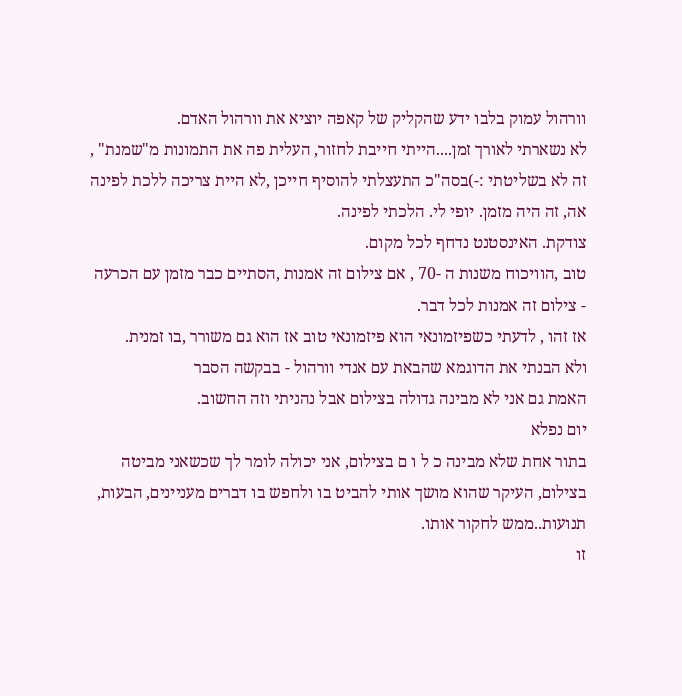וורהול עמוק בלבו ידע שהקליק של קאפה יוציא את וורהול האדם.
לא נשארתי לאורך זמן....הייתי חייבת לחזור, העלית פה את התמונות מ"שמנת" , זה לא בשליטתי :-)בסה"כ התעצלתי להוסיף חייכן ,לא היית צריכה ללכת לפינה
אה, זה היה מזמן. יופי לי. הלכתי לפינה.
צודקת. האינסטנט נדחף לכל מקום.
טוב ,הוויכוח משנות ה -70 , אם צילום זה אמנות ,הסתיים כבר מזמן עם הכרעה - צילום זה אמנות לכל דבר.
אז זהו , לדעתי כשפיזמונאי הוא פיזמונאי טוב אז הוא גם משורר ,בו זמנית.
ולא הבנתי את הדוגמא שהבאת עם אנדי וורהול - בבקשה הסבר
האמת גם אני לא מבינה גדולה בצילום אבל נהניתי וזה החשוב.
יום נפלא
בתור אחת שלא מבינה כ ל ו ם בצילום, אני יכולה לומר לך שכשאני מביטה בצילום, העיקר שהוא מושך אותי להביט בו ולחפש בו דברים מעניינים, הבעות, תנועות..ממש לחקור אותו.
זו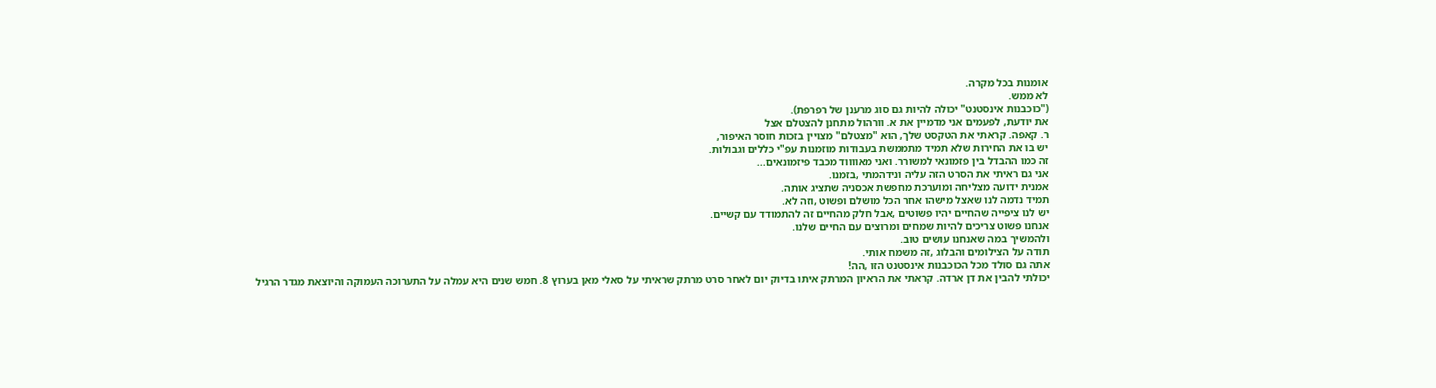אומנות בכל מקרה.
לא ממש.
("כוכבנות אינסטנט" יכולה להיות גם סוג מרענן של רפרפת).
את יודעת, לפעמים אני מדמיין את א. וורהול מתחנן להצטלם אצל
ר. קאפה. קראתי את הטקסט שלך, הוא "מצטלם" מצויין בזכות חוסר האיפור,
יש בו את החירות שלא תמיד מתממשת בעבודות מוזמנות עפ"י כללים וגבולות.
זה כמו ההבדל בין פזמונאי למשורר. ואני מאווווד מכבד פיזמונאים...
אני גם ראיתי את הסרט הזה עליה ונידהמתי ,בזמנו.
אמנית ידועה מצליחה ומוערכת מחפשת אכסניה שתציג אותה.
תמיד נדמה לנו שאצל מישהו אחר הכל מושלם ופשוט ,וזה לא.
יש לנו ציפייה שהחיים יהיו פשוטים ,אבל חלק מהחיים זה להתמודד עם קשיים.
אנחנו פשוט צריכים להיות שמחים ומרוצים עם החיים שלנו.
ולהמשיך במה שאנחנו עושים טוב.
תודה על הצילומים והבלוג ,זה משמח אותי.
אתה גם סולד מכל הכוכבנות אינסטנט הזו ,הה!
יכולתי להבין את דן ארדה. קראתי את הראיון המרתק איתו בדיוק יום לאחר סרט מרתק שראיתי על סאלי מאן בערוץ 8. חמש שנים היא עמלה על התערוכה העמוקה והיוצאת מגדר הרגיל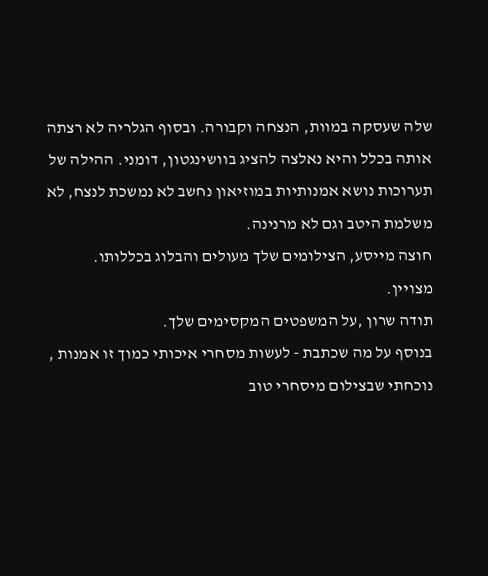שלה שעסקה במוות, הנצחה וקבורה. ובסוף הגלריה לא רצתה אותה בכלל והיא נאלצה להציג בוושינגטון, דומני. ההילה של תערוכות נושא אמנותיות במוזיאון נחשב לא נמשכת לנצח, לא משלמת היטב וגם לא מרנינה.
חוצה מייסע, הצילומים שלך מעולים והבלוג בכללותו.
מצויין.
תודה שרון ,על המשפטים המקסימים שלך.
בנוסף על מה שכתבת - לעשות מסחרי איכותי כמוך זו אמנות , נוכחתי שבצילום מיסחרי טוב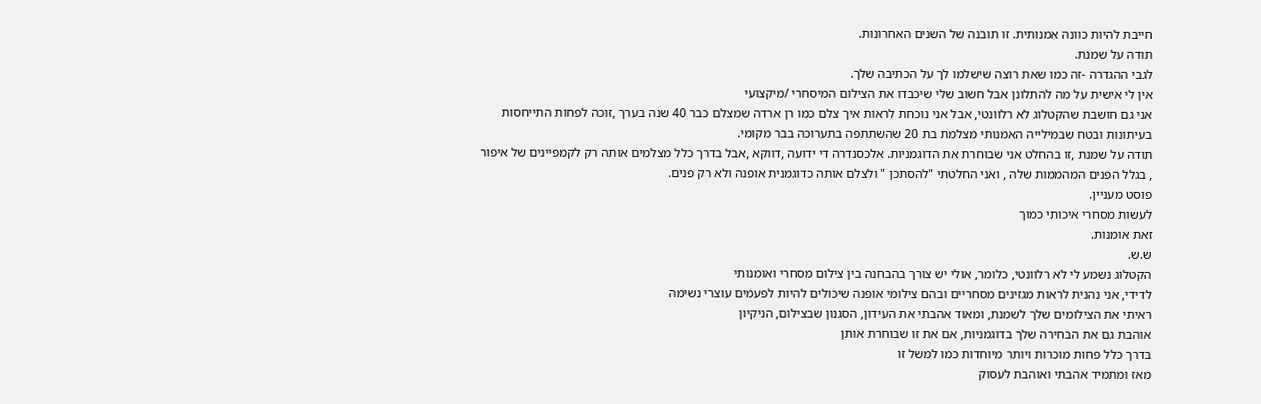חייבת להיות כוונה אמנותית. זו תובנה של השנים האחרונות.
תודה על שמנת.
לגבי ההגדרה -זה כמו שאת רוצה שישלמו לך על הכתיבה שלך.
אין לי אישית על מה להתלונן אבל חשוב שלי שיכבדו את הצילום המיסחרי /מיקצועי
אני גם חושבת שהקטלוג לא רלוונטי, אבל אני נוכחת לראות איך צלם כמו רן ארדה שמצלם כבר 40 שנה בערך ,זוכה לפחות התייחסות בעיתונות ובטח שבמילייה האמנותי מצלמת בת 20 שהשתתפה בתערוכה בבר מקומי.
תודה על שמנת ,זו בהחלט אני שבוחרת את הדוגמניות. אלכסנדרה די ידועה ,דווקא ,אבל בדרך כלל מצלמים אותה רק לקמפיינים של איפור , בגלל הפנים המהממות שלה , ואני החלטתי "להסתכן " ולצלם אותה כדוגמנית אופנה ולא רק פנים.
פוסט מעניין.
לעשות מסחרי איכותי כמוך
זאת אומנות.
ש.ש.
הקטלוג נשמע לי לא רלוונטי, כלומר, אולי יש צורך בהבחנה בין צילום מסחרי ואומנותי
לדידי, אני נהנית לראות מגזינים מסחריים ובהם צילומי אופנה שיכולים להיות לפעמים עוצרי נשימה
ראיתי את הצילומים שלך לשמנת, ומאוד אהבתי את העידון, הסגנון שבצילום, הניקיון
אוהבת גם את הבחירה שלך בדוגמניות, אם את זו שבוחרת אותן
בדרך כלל פחות מוכרות ויותר מיוחדות כמו למשל זו
מאז ומתמיד אהבתי ואוהבת לעסוק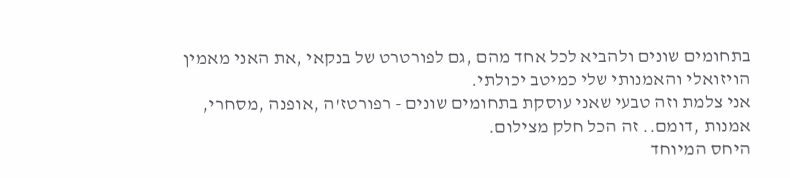בתחומים שונים ולהביא לכל אחד מהם ,גם לפורטרט של בנקאי ,את האני מאמין הויזואלי והאמנותי שלי כמיטב יכולתי.
אני צלמת וזה טבעי שאני עוסקת בתחומים שונים - רפורטז'ה ,אופנה ,מסחרי, אמנות ,דומם.. זה הכל חלק מצילום.
היחס המיוחד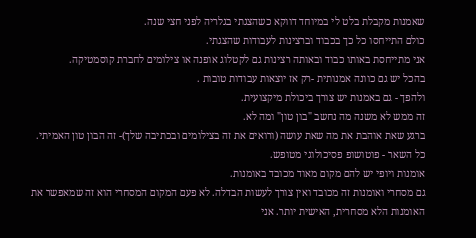שאמנות מקבלת בלט לי במיוחד דווקא כשהצגתי בגלריה לפני חצי שנה.
כולם התייחסו כל כך בכבוד וברצינות לעבודות שהצגתי.
אני מתייחסת באותו כבוד ובאותה רצינות גם לקטלוג אופנה או צילומים לחברת קוסמטיקה.
בהכל יש גם כוונה אמנותית -רק אז יוצאות עבודות טובות .
ולהפך - גם באמנות יש צורך ביכולת מיקצועית.
זה ממש לא משנה מה נחשב "בון טון" ומה לא.
ברגע שאת אוהבת את מה שאת עושה (ורואים את זה בצילומים ובכתיבה שלך)- זה הבון טון האמיתי.
כל השאר - פוטושופ פסיכולוגי מטופש.
אומנות ויופי יש להם מקום מאוד מכובד באומנות.
גם מסחרי ואומנות זה מכובד ואין צורך לעשות הבדלה. לא פעם המקום המסחרי הוא זה שמאפשר את האומנות הלא מסחרית, האישית יותר. אני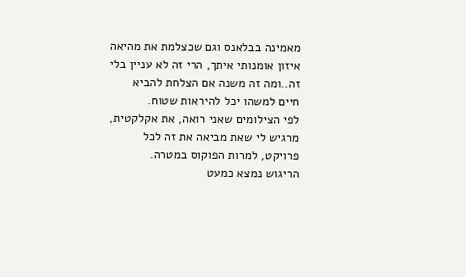מאמינה בבלאנס וגם שכצלמת את מהיאה איזון אומנותי איתך, הרי זה לא עניין בלי זה..ומה זה משנה אם הצלחת להביא חיים למשהו יכל להיראות שטוח.
לפי הצילומים שאני רואה, את אקלקטית, מרגיש לי שאת מביאה את זה לכל פרויקט, למרות הפוקוס במטרה.
הריגוש נמצא כמעט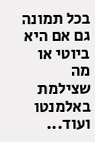בכל תמונה גם אם היא ביוטי או מה שצילמת באלמנטו ועוד...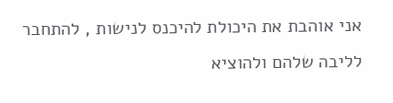אני אוהבת את היכולת להיכנס לנישות , להתחבר לליבה שלהם ולהוציא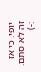יופי. כי אז זה לא סתם.
:-)